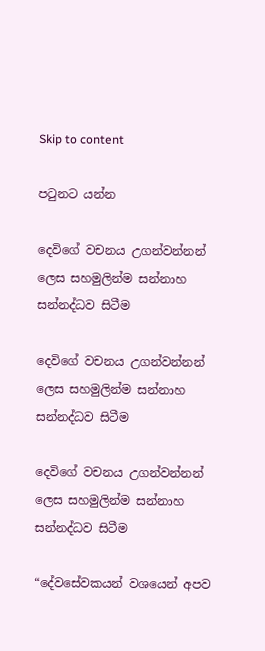Skip to content

පටුනට යන්න

දෙවිගේ වචනය උගන්වන්නන් ලෙස සහමුලින්ම සන්නාහ සන්නද්ධව සිටීම

දෙවිගේ වචනය උගන්වන්නන් ලෙස සහමුලින්ම සන්නාහ සන්නද්ධව සිටීම

දෙවිගේ වචනය උගන්වන්නන් ලෙස සහමුලින්ම සන්නාහ සන්නද්ධව සිටීම

“දේවසේවකයන් වශයෙන් අපව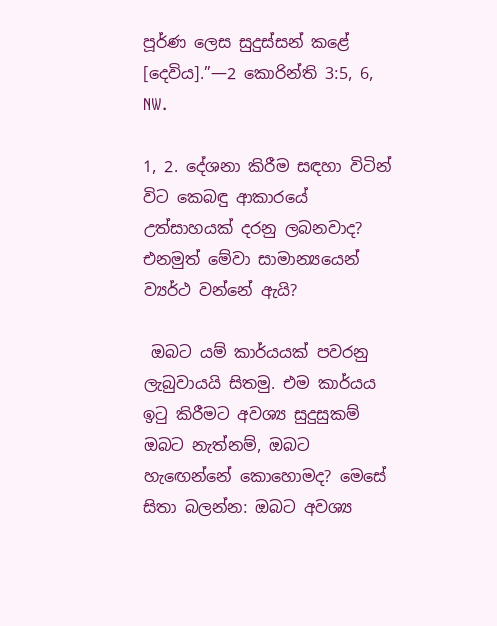පූර්ණ ලෙස සුදුස්සන් කළේ [දෙවිය].”—2 කොරින්ති 3:5, 6, NW.

1, 2. දේශනා කිරීම සඳහා විටින් විට කෙබඳු ආකාරයේ උත්සාහයක් දරනු ලබනවාද? එනමුත් මේවා සාමාන්‍යයෙන් ව්‍යර්ථ වන්නේ ඇයි?

 ඔබට යම් කාර්යයක් පවරනු ලැබුවායයි සිතමු. එම කාර්යය ඉටු කිරීමට අවශ්‍ය සුදුසුකම් ඔබට නැත්නම්, ඔබට හැඟෙන්නේ කොහොමද? මෙසේ සිතා බලන්න: ඔබට අවශ්‍ය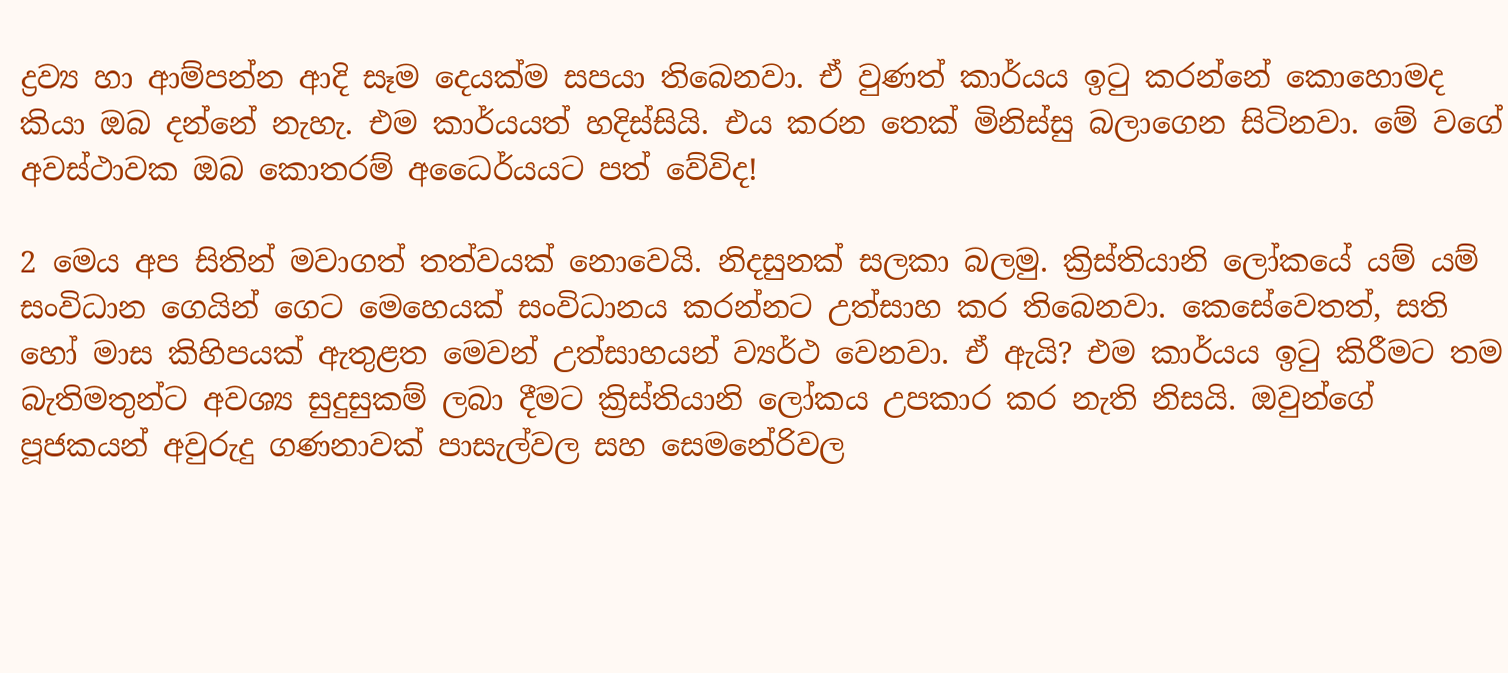ද්‍රව්‍ය හා ආම්පන්න ආදි සෑම දෙයක්ම සපයා තිබෙනවා. ඒ වුණත් කාර්යය ඉටු කරන්නේ කොහොමද කියා ඔබ දන්නේ නැහැ. එම කාර්යයත් හදිස්සියි. එය කරන තෙක් මිනිස්සු බලාගෙන සිටිනවා. මේ වගේ අවස්ථාවක ඔබ කොතරම් අධෛර්යයට පත් වේවිද!

2 මෙය අප සිතින් මවාගත් තත්වයක් නොවෙයි. නිදසුනක් සලකා බලමු. ක්‍රිස්තියානි ලෝකයේ යම් යම් සංවිධාන ගෙයින් ගෙට මෙහෙයක් සංවිධානය කරන්නට උත්සාහ කර තිබෙනවා. කෙසේවෙතත්, සති හෝ මාස කිහිපයක් ඇතුළත මෙවන් උත්සාහයන් ව්‍යර්ථ වෙනවා. ඒ ඇයි? එම කාර්යය ඉටු කිරීමට තම බැතිමතුන්ට අවශ්‍ය සුදුසුකම් ලබා දීමට ක්‍රිස්තියානි ලෝකය උපකාර කර නැති නිසයි. ඔවුන්ගේ පූජකයන් අවුරුදු ගණනාවක් පාසැල්වල සහ සෙමනේරිවල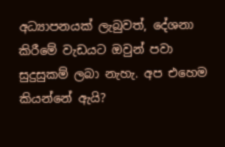අධ්‍යාපනයක් ලැබුවත්, දේශනා කිරීමේ වැඩයට ඔවුන් පවා සුදුසුකම් ලබා නැහැ. අප එහෙම කියන්නේ ඇයි?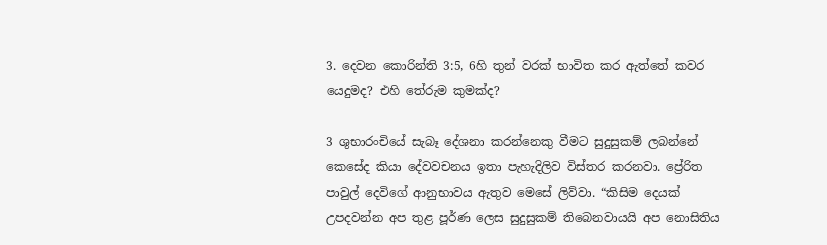3. දෙවන කොරින්ති 3:5, 6හි තුන් වරක් භාවිත කර ඇත්තේ කවර යෙදුමද? එහි තේරුම කුමක්ද?

3 ශුභාරංචියේ සැබෑ දේශනා කරන්නෙකු වීමට සුදුසුකම් ලබන්නේ කෙසේද කියා දේවවචනය ඉතා පැහැදිලිව විස්තර කරනවා. ප්‍රේරිත පාවුල් දෙවිගේ ආනුභාවය ඇතුව මෙසේ ලිව්වා. “කිසිම දෙයක් උපදවන්න අප තුළ පූර්ණ ලෙස සුදුසුකම් තිබෙනවායයි අප නොසිතිය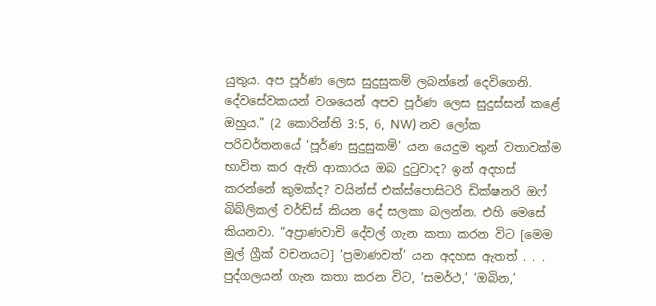යුතුය. අප පූර්ණ ලෙස සුදුසුකම් ලබන්නේ දෙවිගෙනි. දේවසේවකයන් වශයෙන් අපව පූර්ණ ලෙස සුදුස්සන් කළේ ඔහුය.” (2 කොරින්ති 3:5, 6, NW) නව ලෝක පරිවර්තනයේ ‘පූර්ණ සුදුසුකම්’ යන යෙදුම තුන් වතාවක්ම භාවිත කර ඇති ආකාරය ඔබ දුටුවාද? ඉන් අදහස් කරන්නේ කුමක්ද? වයින්ස් එක්ස්පොසිටරි ඩික්ෂනරි ඔෆ් බිබ්ලිකල් වර්ඩ්ස් කියන දේ සලකා බලන්න. එහි මෙසේ කියනවා. “අප්‍රාණවාචි දේවල් ගැන කතා කරන විට [මෙම මුල් ග්‍රීක් වචනයට] ‘ප්‍රමාණවත්’ යන අදහස ඇතත් . . . පුද්ගලයන් ගැන කතා කරන විට, ‘සමර්ථ,’ ‘ඔබින,’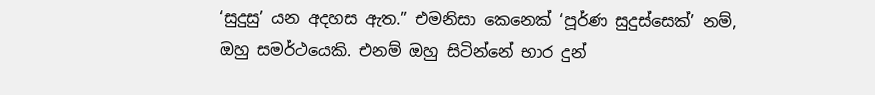‘සුදුසු’ යන අදහස ඇත.” එමනිසා කෙනෙක් ‘පූර්ණ සුදුස්සෙක්’ නම්, ඔහු සමර්ථයෙකි. එනම් ඔහු සිටින්නේ භාර දුන්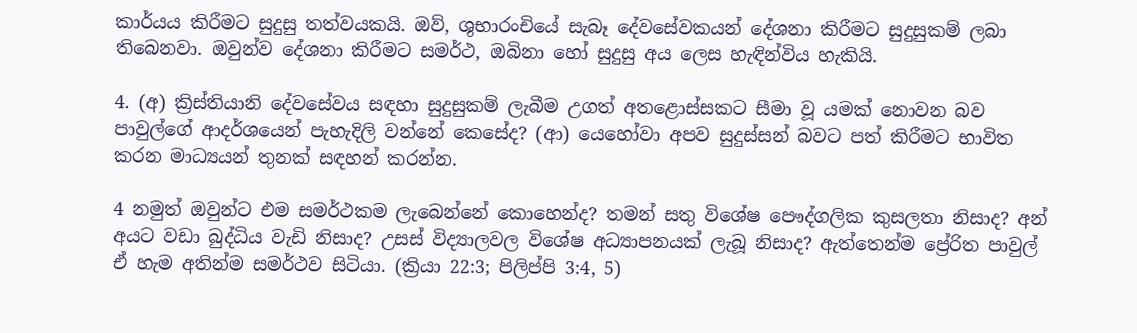කාර්යය කිරීමට සුදුසු තත්වයකයි. ඔව්, ශුභාරංචියේ සැබෑ දේවසේවකයන් දේශනා කිරීමට සුදුසුකම් ලබා තිබෙනවා. ඔවුන්ව දේශනා කිරීමට සමර්ථ, ඔබිනා හෝ සුදුසු අය ලෙස හැඳින්විය හැකියි.

4. (අ) ක්‍රිස්තියානි දේවසේවය සඳහා සුදුසුකම් ලැබීම උගත් අතළොස්සකට සීමා වූ යමක් නොවන බව පාවුල්ගේ ආදර්ශයෙන් පැහැදිලි වන්නේ කෙසේද? (ආ) යෙහෝවා අපව සුදුස්සන් බවට පත් කිරීමට භාවිත කරන මාධ්‍යයන් තුනක් සඳහන් කරන්න.

4 නමුත් ඔවුන්ට එම සමර්ථකම ලැබෙන්නේ කොහෙන්ද? තමන් සතු විශේෂ පෞද්ගලික කුසලතා නිසාද? අන් අයට වඩා බුද්ධිය වැඩි නිසාද? උසස් විද්‍යාලවල විශේෂ අධ්‍යාපනයක් ලැබූ නිසාද? ඇත්තෙන්ම ප්‍රේරිත පාවුල් ඒ හැම අතින්ම සමර්ථව සිටියා. (ක්‍රියා 22:3; පිලිප්පි 3:4, 5)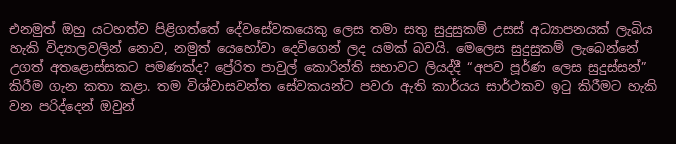එනමුත් ඔහු යටහත්ව පිළිගත්තේ දේවසේවකයෙකු ලෙස තමා සතු සුදුසුකම් උසස් අධ්‍යාපනයක් ලැබිය හැකි විද්‍යාලවලින් නොව, නමුත් යෙහෝවා දෙවිගෙන් ලද යමක් බවයි. මෙලෙස සුදුසුකම් ලැබෙන්නේ උගත් අතළොස්සකට පමණක්ද? ප්‍රේරිත පාවුල් කොරින්ති සභාවට ලියද්දී “අපව පූර්ණ ලෙස සුදුස්සන්” කිරීම ගැන කතා කළා. තම විශ්වාසවන්ත සේවකයන්ට පවරා ඇති කාර්යය සාර්ථකව ඉටු කිරීමට හැකි වන පරිද්දෙන් ඔවුන්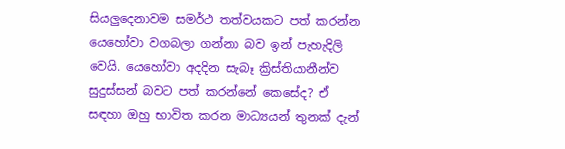සියලුදෙනාවම සමර්ථ තත්වයකට පත් කරන්න යෙහෝවා වගබලා ගන්නා බව ඉන් පැහැදිලි වෙයි. යෙහෝවා අදදින සැබෑ ක්‍රිස්තියානීන්ව සුදුස්සන් බවට පත් කරන්නේ කෙසේද? ඒ සඳහා ඔහු භාවිත කරන මාධ්‍යයන් තුනක් දැන්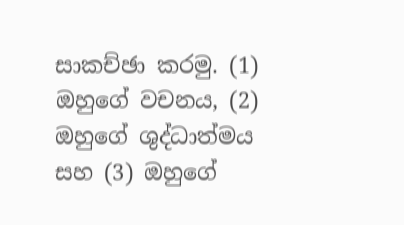සාකච්ඡා කරමු. (1) ඔහුගේ වචනය, (2) ඔහුගේ ශුද්ධාත්මය සහ (3) ඔහුගේ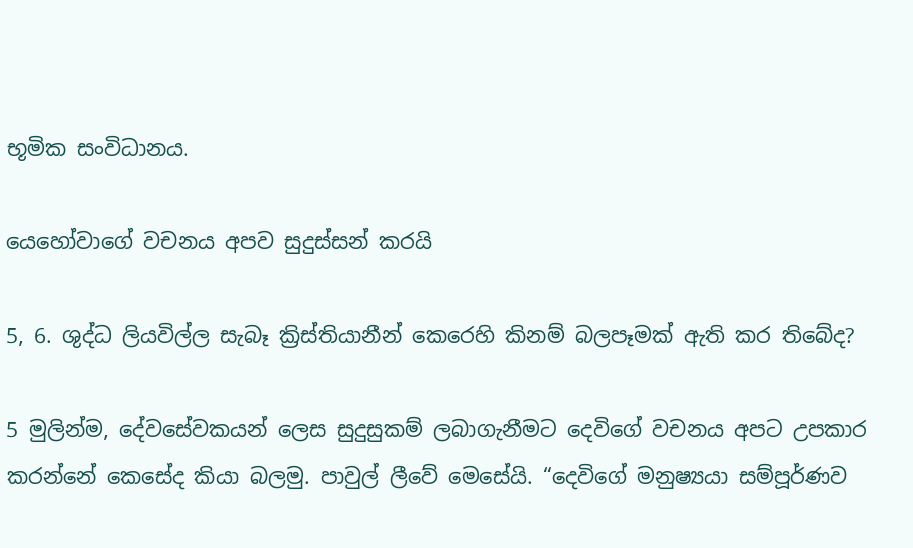භූමික සංවිධානය.

යෙහෝවාගේ වචනය අපව සුදුස්සන් කරයි

5, 6. ශුද්ධ ලියවිල්ල සැබෑ ක්‍රිස්තියානීන් කෙරෙහි කිනම් බලපෑමක් ඇති කර තිබේද?

5 මුලින්ම, දේවසේවකයන් ලෙස සුදුසුකම් ලබාගැනීමට දෙවිගේ වචනය අපට උපකාර කරන්නේ කෙසේද කියා බලමු. පාවුල් ලීවේ මෙසේයි. “දෙවිගේ මනුෂ්‍යයා සම්පූර්ණව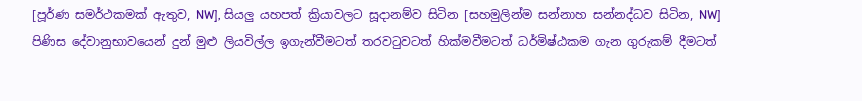[පූර්ණ සමර්ථකමක් ඇතුව, NW], සියලු යහපත් ක්‍රියාවලට සූදානම්ව සිටින [සහමුලින්ම සන්නාහ සන්නද්ධව සිටින, NW] පිණිස දේවානුභාවයෙන් දුන් මුළු ලියවිල්ල ඉගැන්වීමටත් තරවටුවටත් හික්මවීමටත් ධර්මිෂ්ඨකම ගැන ගුරුකම් දීමටත්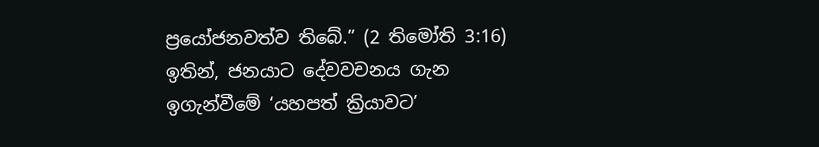ප්‍රයෝජනවත්ව තිබේ.” (2 තිමෝති 3:16) ඉතින්, ජනයාට දේවවචනය ගැන ඉගැන්වීමේ ‘යහපත් ක්‍රියාවට’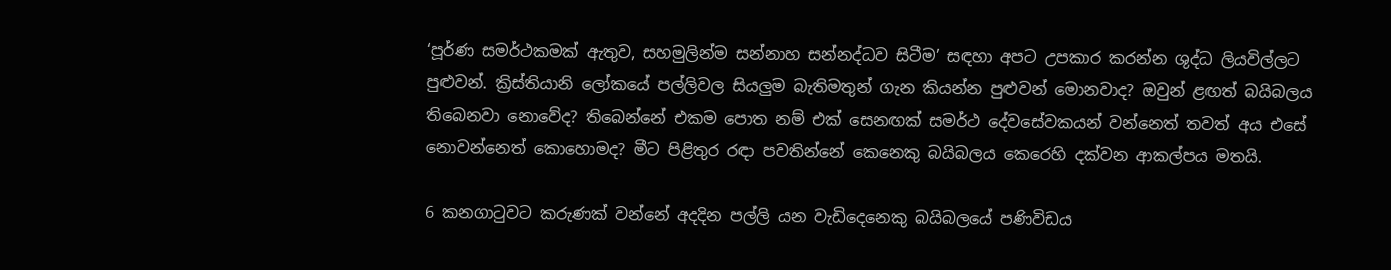‘පූර්ණ සමර්ථකමක් ඇතුව, සහමුලින්ම සන්නාහ සන්නද්ධව සිටීම’ සඳහා අපට උපකාර කරන්න ශුද්ධ ලියවිල්ලට පුළුවන්. ක්‍රිස්තියානි ලෝකයේ පල්ලිවල සියලුම බැතිමතුන් ගැන කියන්න පුළුවන් මොනවාද? ඔවුන් ළඟත් බයිබලය තිබෙනවා නොවේද? තිබෙන්නේ එකම පොත නම් එක් සෙනඟක් සමර්ථ දේවසේවකයන් වන්නෙත් තවත් අය එසේ නොවන්නෙත් කොහොමද? මීට පිළිතුර රඳා පවතින්නේ කෙනෙකු බයිබලය කෙරෙහි දක්වන ආකල්පය මතයි.

6 කනගාටුවට කරුණක් වන්නේ අදදින පල්ලි යන වැඩිදෙනෙකු බයිබලයේ පණිවිඩය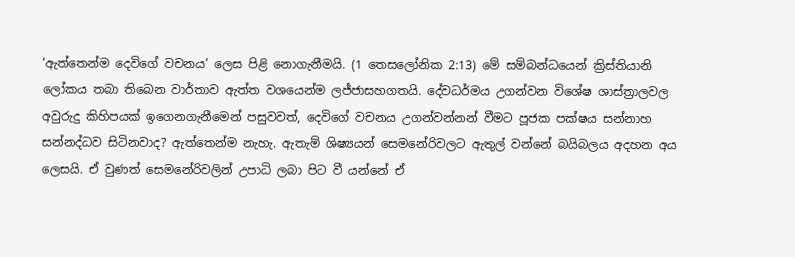‘ඇත්තෙන්ම දෙවිගේ වචනය’ ලෙස පිළි නොගැනීමයි. (1 තෙසලෝනික 2:13) මේ සම්බන්ධයෙන් ක්‍රිස්තියානි ලෝකය තබා තිබෙන වාර්තාව ඇත්ත වශයෙන්ම ලජ්ජාසහගතයි. දේවධර්මය උගන්වන විශේෂ ශාස්ත්‍රාලවල අවුරුදු කිහිපයක් ඉගෙනගැනීමෙන් පසුවවත්, දෙවිගේ වචනය උගන්වන්නන් වීමට පූජක පක්ෂය සන්නාහ සන්නද්ධව සිටිනවාද? ඇත්තෙන්ම නැහැ. ඇතැම් ශිෂ්‍යයන් සෙමනේරිවලට ඇතුල් වන්නේ බයිබලය අදහන අය ලෙසයි. ඒ වුණත් සෙමනේරිවලින් උපාධි ලබා පිට වී යන්නේ ඒ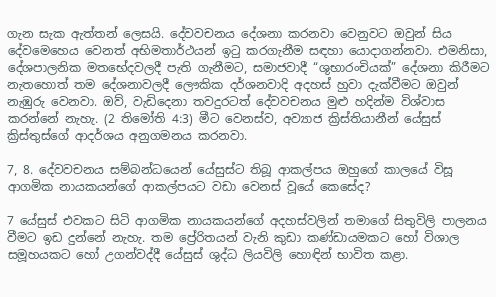ගැන සැක ඇත්තන් ලෙසයි. දේවවචනය දේශනා කරනවා වෙනුවට ඔවුන් සිය දේවමෙහෙය වෙනත් අභිමතාර්ථයන් ඉටු කරගැනීම සඳහා යොදාගන්නවා. එමනිසා, දේශපාලනික මතභේදවලදී පැති ගැනීමට, සමාජවාදී “ශුභාරංචියක්” දේශනා කිරීමට නැතහොත් තම දේශනාවලදී ලෞකික දර්ශනවාදි අදහස් හුවා දැක්වීමට ඔවුන් නැඹුරු වෙනවා. ඔව්, වැඩිදෙනා තවදුරටත් දේවවචනය මුළු හදින්ම විශ්වාස කරන්නේ නැහැ. (2 තිමෝති 4:3) මීට වෙනස්ව, අව්‍යාජ ක්‍රිස්තියානීන් යේසුස් ක්‍රිස්තුස්ගේ ආදර්ශය අනුගමනය කරනවා.

7, 8. දේවවචනය සම්බන්ධයෙන් යේසුස්ට තිබූ ආකල්පය ඔහුගේ කාලයේ විසූ ආගමික නායකයන්ගේ ආකල්පයට වඩා වෙනස් වූයේ කෙසේද?

7 යේසුස් එවකට සිටි ආගමික නායකයන්ගේ අදහස්වලින් තමාගේ සිතුවිලි පාලනය වීමට ඉඩ දුන්නේ නැහැ. තම ප්‍රේරිතයන් වැනි කුඩා කණ්ඩායමකට හෝ විශාල සමූහයකට හෝ උගන්වද්දී යේසුස් ශුද්ධ ලියවිලි හොඳින් භාවිත කළා.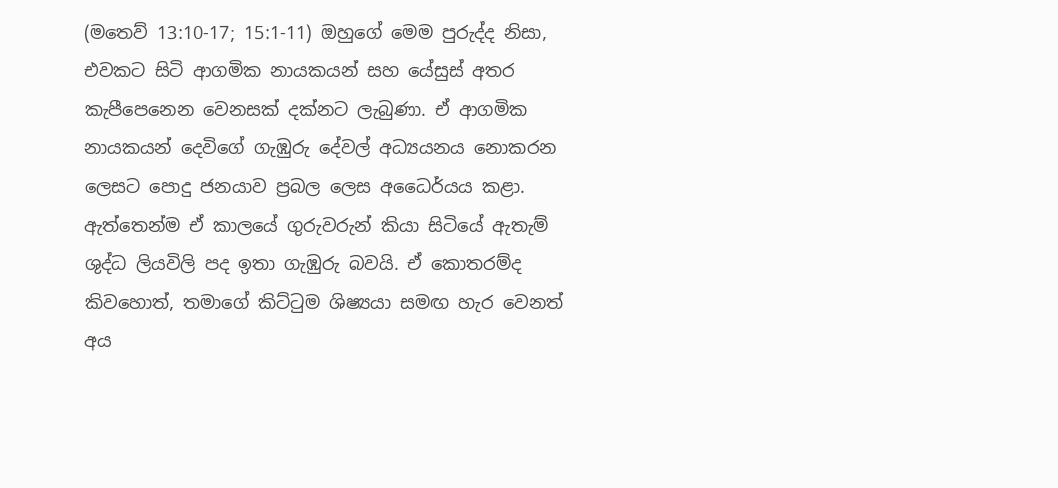(මතෙව් 13:10-17; 15:1-11) ඔහුගේ මෙම පුරුද්ද නිසා, එවකට සිටි ආගමික නායකයන් සහ යේසුස් අතර කැපීපෙනෙන වෙනසක් දක්නට ලැබුණා. ඒ ආගමික නායකයන් දෙවිගේ ගැඹුරු දේවල් අධ්‍යයනය නොකරන ලෙසට පොදු ජනයාව ප්‍රබල ලෙස අධෛර්යය කළා. ඇත්තෙන්ම ඒ කාලයේ ගුරුවරුන් කියා සිටියේ ඇතැම් ශුද්ධ ලියවිලි පද ඉතා ගැඹුරු බවයි. ඒ කොතරම්ද කිවහොත්, තමාගේ කිට්ටුම ශිෂ්‍යයා සමඟ හැර වෙනත් අය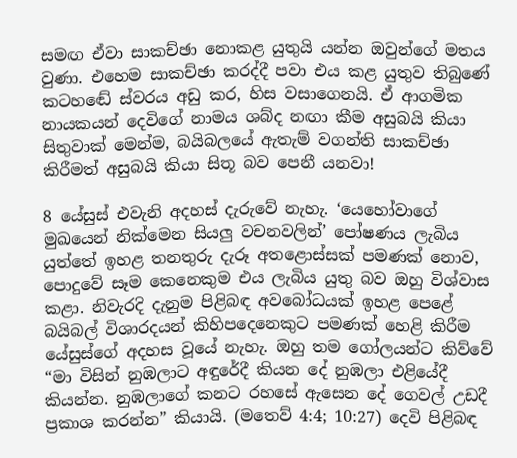සමඟ ඒවා සාකච්ඡා නොකළ යුතුයි යන්න ඔවුන්ගේ මතය වුණා. එහෙම සාකච්ඡා කරද්දී පවා එය කළ යුතුව තිබුණේ කටහඬේ ස්වරය අඩු කර, හිස වසාගෙනයි. ඒ ආගමික නායකයන් දෙවිගේ නාමය ශබ්ද නඟා කීම අසුබයි කියා සිතුවාක් මෙන්ම, බයිබලයේ ඇතැම් වගන්ති සාකච්ඡා කිරීමත් අසුබයි කියා සිතූ බව පෙනී යනවා!

8 යේසුස් එවැනි අදහස් දැරුවේ නැහැ. ‘යෙහෝවාගේ මුඛයෙන් නික්මෙන සියලු වචනවලින්’ පෝෂණය ලැබිය යුත්තේ ඉහළ තනතුරු දැරූ අතළොස්සක් පමණක් නොව, පොදුවේ සෑම කෙනෙකුම එය ලැබිය යුතු බව ඔහු විශ්වාස කළා. නිවැරදි දැනුම පිළිබඳ අවබෝධයක් ඉහළ පෙළේ බයිබල් විශාරදයන් කිහිපදෙනෙකුට පමණක් හෙළි කිරීම යේසුස්ගේ අදහස වූයේ නැහැ. ඔහු තම ගෝලයන්ට කිව්වේ “මා විසින් නුඹලාට අඳුරේදී කියන දේ නුඹලා එළියේදී කියන්න. නුඹලාගේ කනට රහසේ ඇසෙන දේ ගෙවල් උඩදී ප්‍රකාශ කරන්න” කියායි. (මතෙව් 4:4; 10:27) දෙවි පිළිබඳ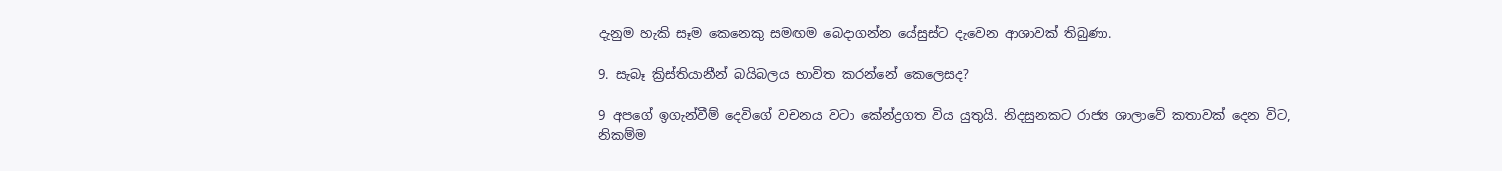දැනුම හැකි සෑම කෙනෙකු සමඟම බෙදාගන්න යේසුස්ට දැවෙන ආශාවක් තිබුණා.

9. සැබෑ ක්‍රිස්තියානීන් බයිබලය භාවිත කරන්නේ කෙලෙසද?

9 අපගේ ඉගැන්වීම් දෙවිගේ වචනය වටා කේන්ද්‍රගත විය යුතුයි. නිදසුනකට රාජ්‍ය ශාලාවේ කතාවක් දෙන විට, නිකම්ම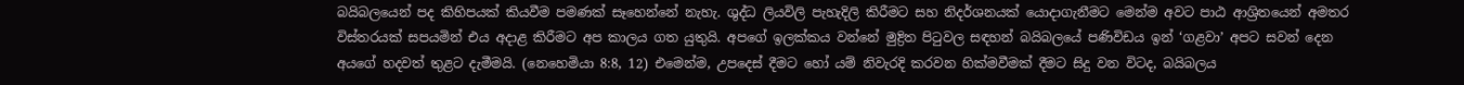බයිබලයෙන් පද කිහිපයක් කියවීම පමණක් සෑහෙන්නේ නැහැ. ශුද්ධ ලියවිලි පැහැදිලි කිරීමට සහ නිදර්ශනයක් යොදාගැනීමට මෙන්ම අවට පාඨ ආශ්‍රිතයෙන් අමතර විස්තරයක් සපයමින් එය අදාළ කිරීමට අප කාලය ගත යුතුයි. අපගේ ඉලක්කය වන්නේ මුද්‍රිත පිටුවල සඳහන් බයිබලයේ පණිවිඩය ඉන් ‘ගළවා’ අපට සවන් දෙන අයගේ හදවත් තුළට දැමීමයි. (නෙහෙමියා 8:8, 12) එමෙන්ම, උපදෙස් දීමට හෝ යම් නිවැරදි කරවන හික්මවීමක් දීමට සිදු වන විටද, බයිබලය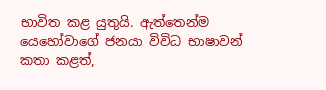භාවිත කළ යුතුයි. ඇත්තෙන්ම යෙහෝවාගේ ජනයා විවිධ භාෂාවන් කතා කළත්,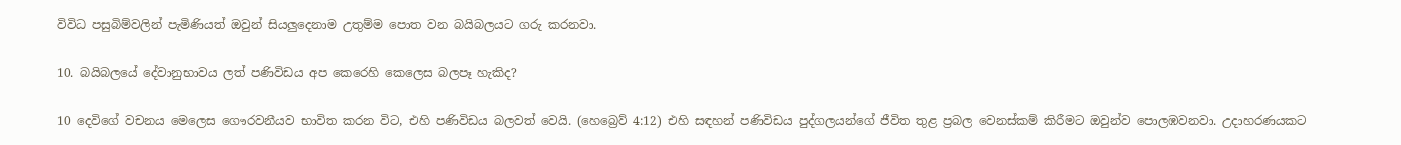විවිධ පසුබිම්වලින් පැමිණියත් ඔවුන් සියලුදෙනාම උතුම්ම පොත වන බයිබලයට ගරු කරනවා.

10. බයිබලයේ දේවානුභාවය ලත් පණිවිඩය අප කෙරෙහි කෙලෙස බලපෑ හැකිද?

10 දෙවිගේ වචනය මෙලෙස ගෞරවනීයව භාවිත කරන විට, එහි පණිවිඩය බලවත් වෙයි. (හෙබ්‍රෙව් 4:12) එහි සඳහන් පණිවිඩය පුද්ගලයන්ගේ ජීවිත තුළ ප්‍රබල වෙනස්කම් කිරීමට ඔවුන්ව පොලඹවනවා. උදාහරණයකට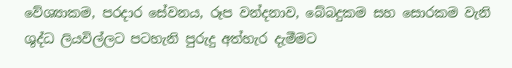වේශ්‍යාකම, පරදාර සේවනය, රූප වන්දනාව, බේබදුකම සහ සොරකම වැනි ශුද්ධ ලියවිල්ලට පටහැනි පුරුදු අත්හැර දැමීමට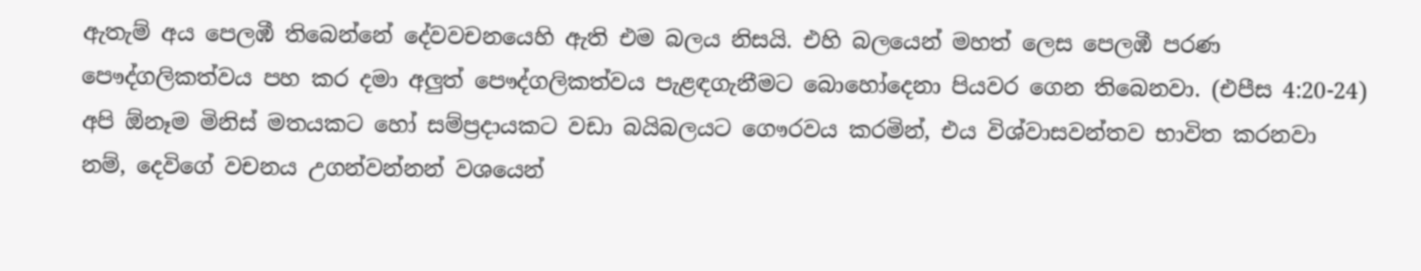ඇතැම් අය පෙලඹී තිබෙන්නේ දේවවචනයෙහි ඇති එම බලය නිසයි. එහි බලයෙන් මහත් ලෙස පෙලඹී පරණ පෞද්ගලිකත්වය පහ කර දමා අලුත් පෞද්ගලිකත්වය පැළඳගැනීමට බොහෝදෙනා පියවර ගෙන තිබෙනවා. (එපීස 4:20-24) අපි ඕනෑම මිනිස් මතයකට හෝ සම්ප්‍රදායකට වඩා බයිබලයට ගෞරවය කරමින්, එය විශ්වාසවන්තව භාවිත කරනවා නම්, දෙවිගේ වචනය උගන්වන්නන් වශයෙන්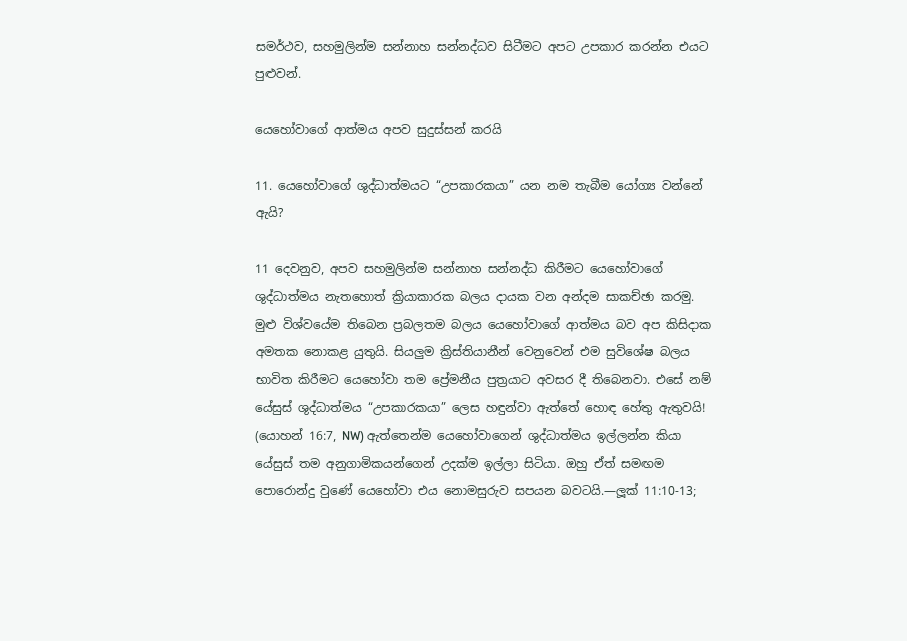සමර්ථව, සහමුලින්ම සන්නාහ සන්නද්ධව සිටීමට අපට උපකාර කරන්න එයට පුළුවන්.

යෙහෝවාගේ ආත්මය අපව සුදුස්සන් කරයි

11. යෙහෝවාගේ ශුද්ධාත්මයට “උපකාරකයා” යන නම තැබීම යෝග්‍ය වන්නේ ඇයි?

11 දෙවනුව, අපව සහමුලින්ම සන්නාහ සන්නද්ධ කිරීමට යෙහෝවාගේ ශුද්ධාත්මය නැතහොත් ක්‍රියාකාරක බලය දායක වන අන්දම සාකච්ඡා කරමු. මුළු විශ්වයේම තිබෙන ප්‍රබලතම බලය යෙහෝවාගේ ආත්මය බව අප කිසිදාක අමතක නොකළ යුතුයි. සියලුම ක්‍රිස්තියානීන් වෙනුවෙන් එම සුවිශේෂ බලය භාවිත කිරීමට යෙහෝවා තම ප්‍රේමනීය පුත්‍රයාට අවසර දී තිබෙනවා. එසේ නම් යේසුස් ශුද්ධාත්මය “උපකාරකයා” ලෙස හඳුන්වා ඇත්තේ හොඳ හේතු ඇතුවයි! (යොහන් 16:7, NW) ඇත්තෙන්ම යෙහෝවාගෙන් ශුද්ධාත්මය ඉල්ලන්න කියා යේසුස් තම අනුගාමිකයන්ගෙන් උදක්ම ඉල්ලා සිටියා. ඔහු ඒත් සමඟම පොරොන්දු වුණේ යෙහෝවා එය නොමසුරුව සපයන බවටයි.—ලූක් 11:10-13;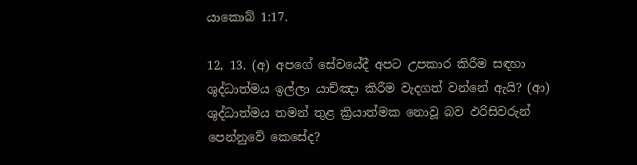යාකොබ් 1:17.

12, 13. (අ) අපගේ සේවයේදී අපට උපකාර කිරීම සඳහා ශුද්ධාත්මය ඉල්ලා යාච්ඤා කිරීම වැදගත් වන්නේ ඇයි? (ආ) ශුද්ධාත්මය තමන් තුළ ක්‍රියාත්මක නොවූ බව ඵරිසිවරුන් පෙන්නුවේ කෙසේද?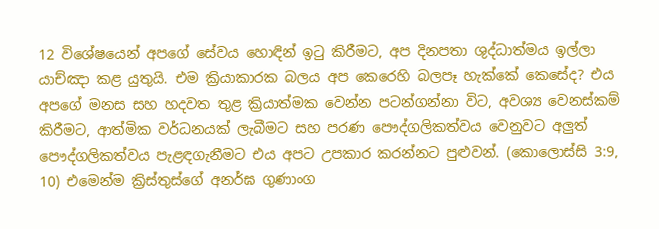12 විශේෂයෙන් අපගේ සේවය හොඳින් ඉටු කිරීමට, අප දිනපතා ශුද්ධාත්මය ඉල්ලා යාච්ඤා කළ යුතුයි. එම ක්‍රියාකාරක බලය අප කෙරෙහි බලපෑ හැක්කේ කෙසේද? එය අපගේ මනස සහ හදවත තුළ ක්‍රියාත්මක වෙන්න පටන්ගන්නා විට, අවශ්‍ය වෙනස්කම් කිරීමට, ආත්මික වර්ධනයක් ලැබීමට සහ පරණ පෞද්ගලිකත්වය වෙනුවට අලුත් පෞද්ගලිකත්වය පැළඳගැනීමට එය අපට උපකාර කරන්නට පුළුවන්. (කොලොස්සි 3:9, 10) එමෙන්ම ක්‍රිස්තුස්ගේ අනර්ඝ ගුණාංග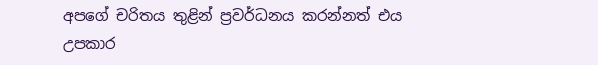අපගේ චරිතය තුළින් ප්‍රවර්ධනය කරන්නත් එය උපකාර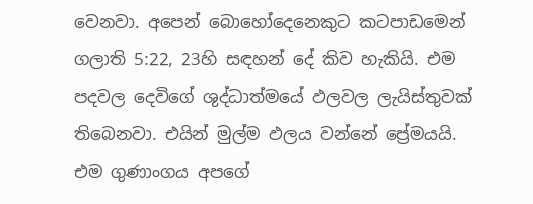වෙනවා. අපෙන් බොහෝදෙනෙකුට කටපාඩමෙන් ගලාති 5:22, 23හි සඳහන් දේ කිව හැකියි. එම පදවල දෙවිගේ ශුද්ධාත්මයේ ඵලවල ලැයිස්තුවක් තිබෙනවා. එයින් මුල්ම ඵලය වන්නේ ප්‍රේමයයි. එම ගුණාංගය අපගේ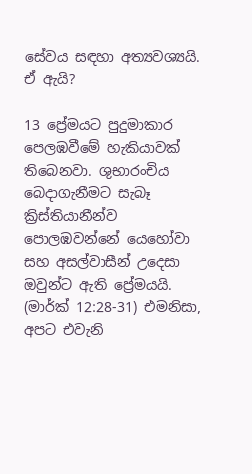සේවය සඳහා අත්‍යවශ්‍යයි. ඒ ඇයි?

13 ප්‍රේමයට පුදුමාකාර පෙලඹවීමේ හැකියාවක් තිබෙනවා. ශුභාරංචිය බෙදාගැනීමට සැබෑ ක්‍රිස්තියානීන්ව පොලඹවන්නේ යෙහෝවා සහ අසල්වාසීන් උදෙසා ඔවුන්ට ඇති ප්‍රේමයයි. (මාර්ක් 12:28-31) එමනිසා, අපට එවැනි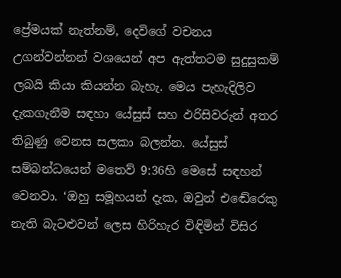ප්‍රේමයක් නැත්නම්, දෙවිගේ වචනය උගන්වන්නන් වශයෙන් අප ඇත්තටම සුදුසුකම් ලබයි කියා කියන්න බැහැ. මෙය පැහැදිලිව දැකගැනීම සඳහා යේසුස් සහ ඵරිසිවරුන් අතර තිබුණු වෙනස සලකා බලන්න. යේසුස් සම්බන්ධයෙන් මතෙව් 9:36හි මෙසේ සඳහන් වෙනවා. ‘ඔහු සමූහයන් දැක, ඔවුන් එඬේරෙකු නැති බැටළුවන් ලෙස හිරිහැර විඳිමින් විසිර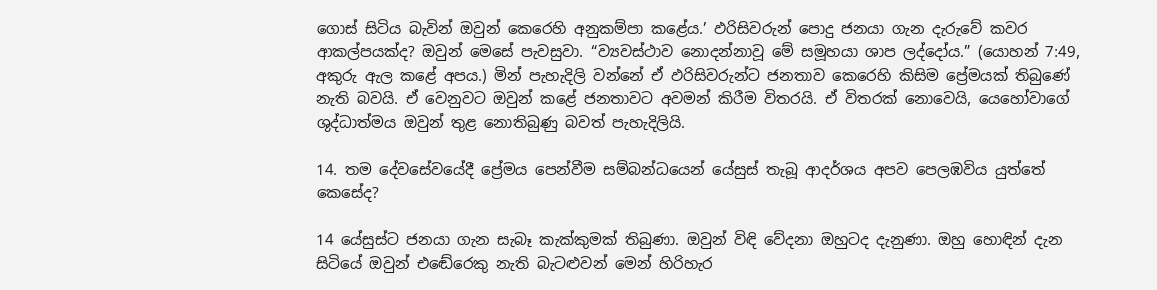ගොස් සිටිය බැවින් ඔවුන් කෙරෙහි අනුකම්පා කළේය.’ ඵරිසිවරුන් පොදු ජනයා ගැන දැරුවේ කවර ආකල්පයක්ද? ඔවුන් මෙසේ පැවසුවා. “ව්‍යවස්ථාව නොදන්නාවූ මේ සමූහයා ශාප ලද්දෝය.” (යොහන් 7:49, අකුරු ඇල කළේ අපය.) මින් පැහැදිලි වන්නේ ඒ ඵරිසිවරුන්ට ජනතාව කෙරෙහි කිසිම ප්‍රේමයක් තිබුණේ නැති බවයි. ඒ වෙනුවට ඔවුන් කළේ ජනතාවට අවමන් කිරීම විතරයි. ඒ විතරක් නොවෙයි, යෙහෝවාගේ ශුද්ධාත්මය ඔවුන් තුළ නොතිබුණු බවත් පැහැදිලියි.

14. තම දේවසේවයේදී ප්‍රේමය පෙන්වීම සම්බන්ධයෙන් යේසුස් තැබූ ආදර්ශය අපව පෙලඹවිය යුත්තේ කෙසේද?

14 යේසුස්ට ජනයා ගැන සැබෑ කැක්කුමක් තිබුණා. ඔවුන් විඳි වේදනා ඔහුටද දැනුණා. ඔහු හොඳින් දැන සිටියේ ඔවුන් එඬේරෙකු නැති බැටළුවන් මෙන් හිරිහැර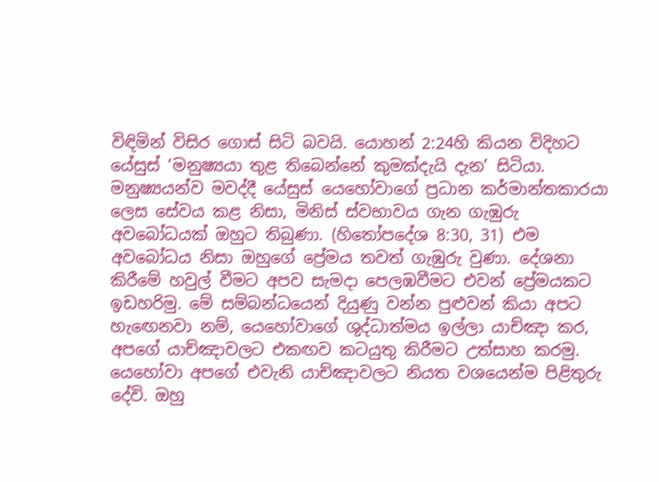විඳිමින් විසිර ගොස් සිටි බවයි. යොහන් 2:24හි කියන විදිහට යේසුස් ‘මනුෂ්‍යයා තුළ තිබෙන්නේ කුමක්දැයි දැන’ සිටියා. මනුෂ්‍යයන්ව මවද්දී යේසුස් යෙහෝවාගේ ප්‍රධාන කර්මාන්තකාරයා ලෙස සේවය කළ නිසා, මිනිස් ස්වභාවය ගැන ගැඹුරු අවබෝධයක් ඔහුට තිබුණා. (හිතෝපදේශ 8:30, 31) එම අවබෝධය නිසා ඔහුගේ ප්‍රේමය තවත් ගැඹුරු වුණා. දේශනා කිරීමේ හවුල් වීමට අපව සැමදා පෙලඹවීමට එවන් ප්‍රේමයකට ඉඩහරිමු. මේ සම්බන්ධයෙන් දියුණු වන්න පුළුවන් කියා අපට හැඟෙනවා නම්, යෙහෝවාගේ ශුද්ධාත්මය ඉල්ලා යාච්ඤා කර, අපගේ යාච්ඤාවලට එකඟව කටයුතු කිරීමට උත්සාහ කරමු. යෙහෝවා අපගේ එවැනි යාච්ඤාවලට නියත වශයෙන්ම පිළිතුරු දේවි. ඔහු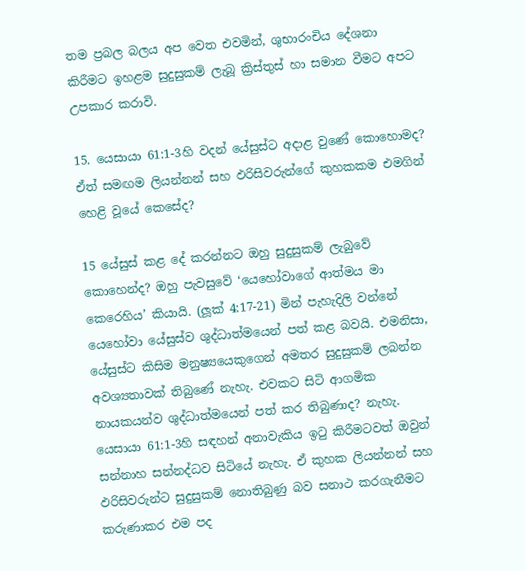තම ප්‍රබල බලය අප වෙත එවමින්, ශුභාරංචිය දේශනා කිරීමට ඉහළම සුදුසුකම් ලැබූ ක්‍රිස්තුස් හා සමාන වීමට අපට උපකාර කරාවි.

15. යෙසායා 61:1-3හි වදන් යේසුස්ට අදාළ වුණේ කොහොමද? ඒත් සමඟම ලියන්නන් සහ ඵරිසිවරුන්ගේ කුහකකම එමගින් හෙළි වූයේ කෙසේද?

15 යේසුස් කළ දේ කරන්නට ඔහු සුදුසුකම් ලැබුවේ කොහෙන්ද? ඔහු පැවසුවේ ‘යෙහෝවාගේ ආත්මය මා කෙරෙහිය’ කියායි. (ලූක් 4:17-21) මින් පැහැදිලි වන්නේ යෙහෝවා යේසුස්ව ශුද්ධාත්මයෙන් පත් කළ බවයි. එමනිසා, යේසුස්ට කිසිම මනුෂ්‍යයෙකුගෙන් අමතර සුදුසුකම් ලබන්න අවශ්‍යතාවක් තිබුණේ නැහැ. එවකට සිටි ආගමික නායකයන්ව ශුද්ධාත්මයෙන් පත් කර තිබුණාද? නැහැ. යෙසායා 61:1-3හි සඳහන් අනාවැකිය ඉටු කිරීමටවත් ඔවුන් සන්නාහ සන්නද්ධව සිටියේ නැහැ. ඒ කුහක ලියන්නන් සහ ඵරිසිවරුන්ට සුදුසුකම් නොතිබුණු බව සනාථ කරගැනීමට කරුණාකර එම පද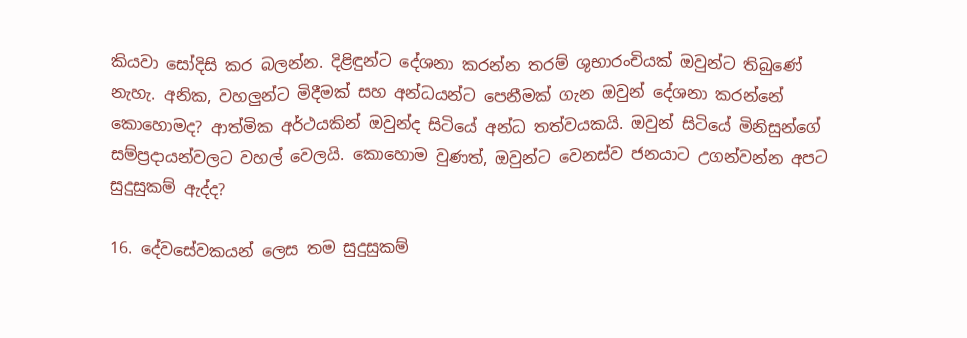කියවා සෝදිසි කර බලන්න. දිළිඳුන්ට දේශනා කරන්න තරම් ශුභාරංචියක් ඔවුන්ට තිබුණේ නැහැ. අනික, වහලුන්ට මිදීමක් සහ අන්ධයන්ට පෙනීමක් ගැන ඔවුන් දේශනා කරන්නේ කොහොමද? ආත්මික අර්ථයකින් ඔවුන්ද සිටියේ අන්ධ තත්වයකයි. ඔවුන් සිටියේ මිනිසුන්ගේ සම්ප්‍රදායන්වලට වහල් වෙලයි. කොහොම වුණත්, ඔවුන්ට වෙනස්ව ජනයාට උගන්වන්න අපට සුදුසුකම් ඇද්ද?

16. දේවසේවකයන් ලෙස තම සුදුසුකම්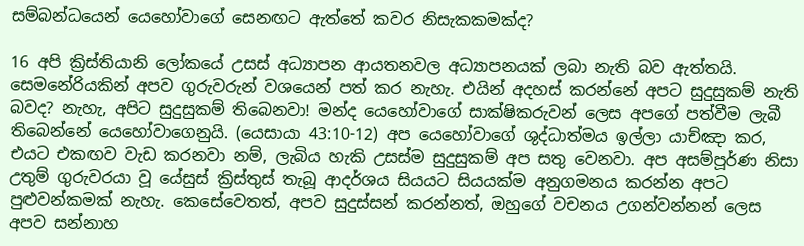සම්බන්ධයෙන් යෙහෝවාගේ සෙනඟට ඇත්තේ කවර නිසැකකමක්ද?

16 අපි ක්‍රිස්තියානි ලෝකයේ උසස් අධ්‍යාපන ආයතනවල අධ්‍යාපනයක් ලබා නැති බව ඇත්තයි. සෙමනේරියකින් අපව ගුරුවරුන් වශයෙන් පත් කර නැහැ. එයින් අදහස් කරන්නේ අපට සුදුසුකම් නැති බවද? නැහැ, අපිට සුදුසුකම් තිබෙනවා! මන්ද යෙහෝවාගේ සාක්ෂිකරුවන් ලෙස අපගේ පත්වීම ලැබී තිබෙන්නේ යෙහෝවාගෙනුයි. (යෙසායා 43:10-12) අප යෙහෝවාගේ ශුද්ධාත්මය ඉල්ලා යාච්ඤා කර, එයට එකඟව වැඩ කරනවා නම්, ලැබිය හැකි උසස්ම සුදුසුකම් අප සතු වෙනවා. අප අසම්පූර්ණ නිසා උතුම් ගුරුවරයා වූ යේසුස් ක්‍රිස්තුස් තැබූ ආදර්ශය සියයට සියයක්ම අනුගමනය කරන්න අපට පුළුවන්කමක් නැහැ. කෙසේවෙතත්, අපව සුදුස්සන් කරන්නත්, ඔහුගේ වචනය උගන්වන්නන් ලෙස අපව සන්නාහ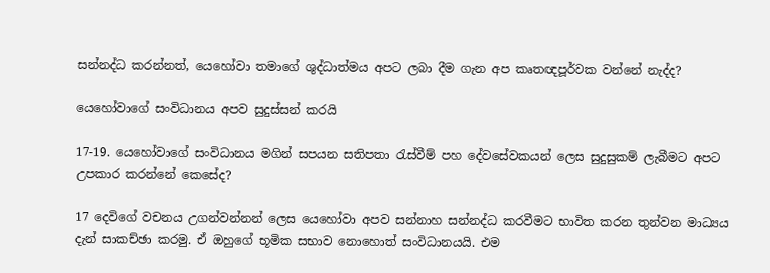සන්නද්ධ කරන්නත්, යෙහෝවා තමාගේ ශුද්ධාත්මය අපට ලබා දීම ගැන අප කෘතඥපූර්වක වන්නේ නැද්ද?

යෙහෝවාගේ සංවිධානය අපව සුදුස්සන් කරයි

17-19. යෙහෝවාගේ සංවිධානය මගින් සපයන සතිපතා රැස්වීම් පහ දේවසේවකයන් ලෙස සුදුසුකම් ලැබීමට අපට උපකාර කරන්නේ කෙසේද?

17 දෙවිගේ වචනය උගන්වන්නන් ලෙස යෙහෝවා අපව සන්නාහ සන්නද්ධ කරවීමට භාවිත කරන තුන්වන මාධ්‍යය දැන් සාකච්ඡා කරමු. ඒ ඔහුගේ භූමික සභාව නොහොත් සංවිධානයයි. එම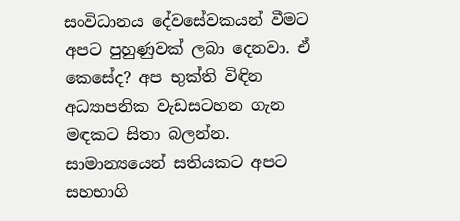සංවිධානය දේවසේවකයන් වීමට අපට පුහුණුවක් ලබා දෙනවා. ඒ කෙසේද? අප භුක්ති විඳින අධ්‍යාපනික වැඩසටහන ගැන මඳකට සිතා බලන්න. සාමාන්‍යයෙන් සතියකට අපට සහභාගි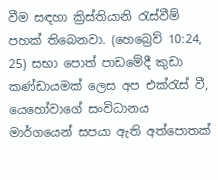වීම සඳහා ක්‍රිස්තියානි රැස්වීම් පහක් තිබෙනවා. (හෙබ්‍රෙව් 10:24, 25) සභා පොත් පාඩමේදී කුඩා කණ්ඩායමක් ලෙස අප එක්රැස් වී, යෙහෝවාගේ සංවිධානය මාර්ගයෙන් සපයා ඇති අත්පොතක්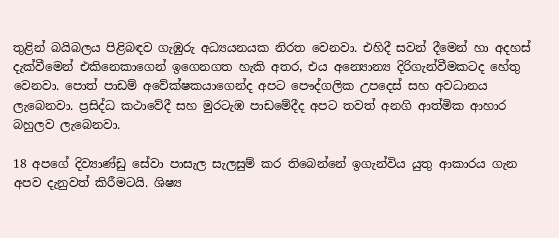තුළින් බයිබලය පිළිබඳව ගැඹුරු අධ්‍යයනයක නිරත වෙනවා. එහිදී සවන් දීමෙන් හා අදහස් දැක්වීමෙන් එකිනෙකාගෙන් ඉගෙනගත හැකි අතර, එය අන්‍යොන්‍ය දිරිගැන්වීමකටද හේතු වෙනවා. පොත් පාඩම් අවේක්ෂකයාගෙන්ද අපට පෞද්ගලික උපදෙස් සහ අවධානය ලැබෙනවා. ප්‍රසිද්ධ කථාවේදී සහ මුරටැඹ පාඩමේදීද අපට තවත් අනගි ආත්මික ආහාර බහුලව ලැබෙනවා.

18 අපගේ දිව්‍යාණ්ඩු සේවා පාසැල සැලසුම් කර තිබෙන්නේ ඉගැන්විය යුතු ආකාරය ගැන අපව දැනුවත් කිරීමටයි. ශිෂ්‍ය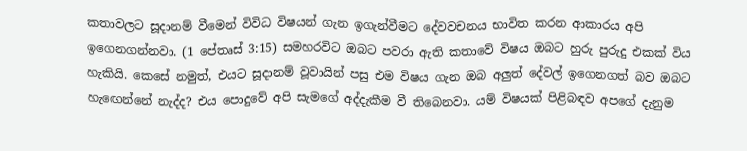කතාවලට සූදානම් වීමෙන් විවිධ විෂයන් ගැන ඉගැන්වීමට දේවවචනය භාවිත කරන ආකාරය අපි ඉගෙනගන්නවා. (1 පේතෘස් 3:15) සමහරවිට ඔබට පවරා ඇති කතාවේ විෂය ඔබට හුරු පුරුදු එකක් විය හැකියි. කෙසේ නමුත්, එයට සූදානම් වූවායින් පසු එම විෂය ගැන ඔබ අලුත් දේවල් ඉගෙනගත් බව ඔබට හැඟෙන්නේ නැද්ද? එය පොදුවේ අපි සැමගේ අද්දැකීම වී තිබෙනවා. යම් විෂයක් පිළිබඳව අපගේ දැනුම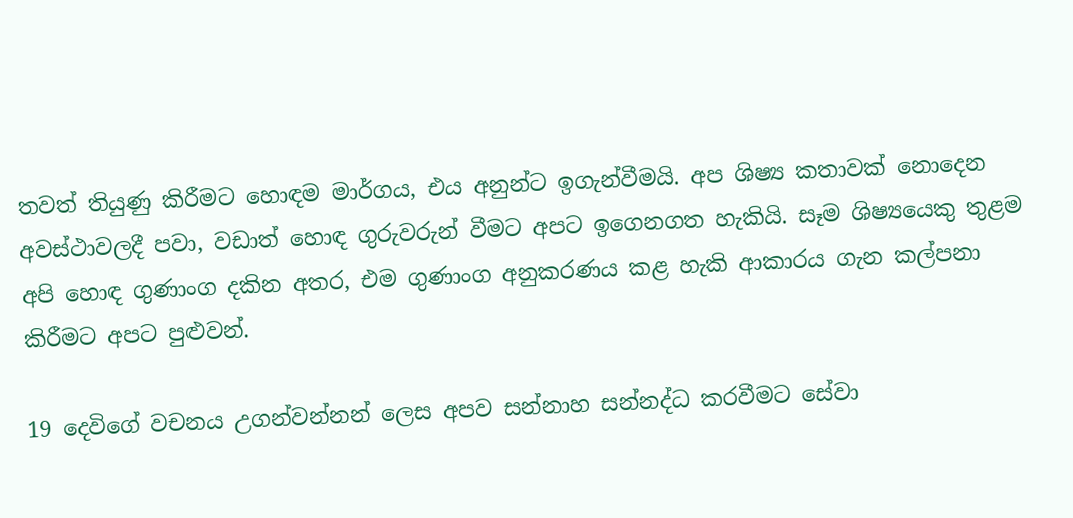තවත් තියුණු කිරීමට හොඳම මාර්ගය, එය අනුන්ට ඉගැන්වීමයි. අප ශිෂ්‍ය කතාවක් නොදෙන අවස්ථාවලදී පවා, වඩාත් හොඳ ගුරුවරුන් වීමට අපට ඉගෙනගත හැකියි. සෑම ශිෂ්‍යයෙකු තුළම අපි හොඳ ගුණාංග දකින අතර, එම ගුණාංග අනුකරණය කළ හැකි ආකාරය ගැන කල්පනා කිරීමට අපට පුළුවන්.

19 දෙවිගේ වචනය උගන්වන්නන් ලෙස අපව සන්නාහ සන්නද්ධ කරවීමට සේවා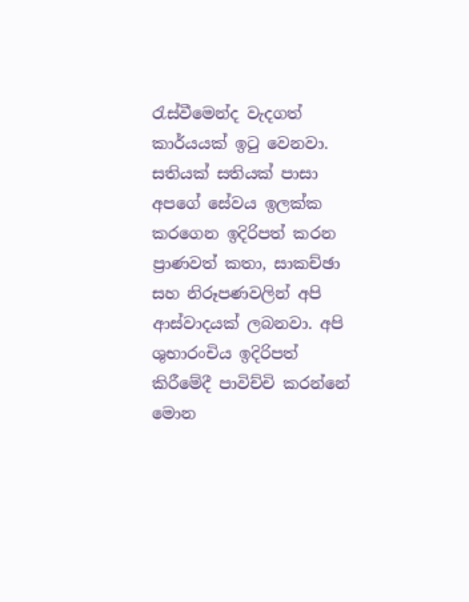රැස්වීමෙන්ද වැදගත් කාර්යයක් ඉටු වෙනවා. සතියක් සතියක් පාසා අපගේ සේවය ඉලක්ක කරගෙන ඉදිරිපත් කරන ප්‍රාණවත් කතා, සාකච්ඡා සහ නිරූපණවලින් අපි ආස්වාදයක් ලබනවා. අපි ශුභාරංචිය ඉදිරිපත් කිරීමේදී පාවිච්චි කරන්නේ මොන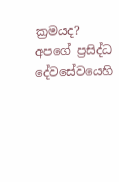ක්‍රමයද? අපගේ ප්‍රසිද්ධ දේවසේවයෙහි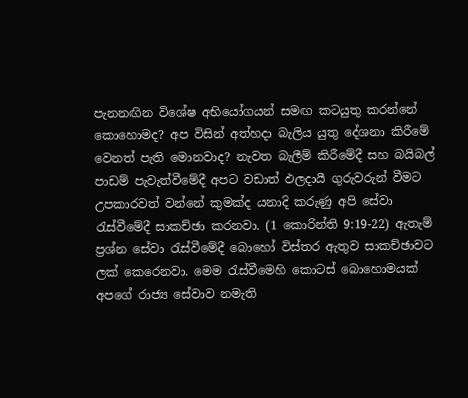පැනනඟින විශේෂ අභියෝගයන් සමඟ කටයුතු කරන්නේ කොහොමද? අප විසින් අත්හදා බැලිය යුතු දේශනා කිරීමේ වෙනත් පැති මොනවාද? නැවත බැලීම් කිරීමේදී සහ බයිබල් පාඩම් පැවැත්වීමේදී අපට වඩාත් ඵලදායී ගුරුවරුන් වීමට උපකාරවත් වන්නේ කුමක්ද යනාදි කරුණු අපි සේවා රැස්වීමේදී සාකච්ඡා කරනවා. (1 කොරින්ති 9:19-22) ඇතැම් ප්‍රශ්න සේවා රැස්වීමේදී බොහෝ විස්තර ඇතුව සාකච්ඡාවට ලක් කෙරෙනවා. මෙම රැස්වීමෙහි කොටස් බොහොමයක් අපගේ රාජ්‍ය සේවාව නමැති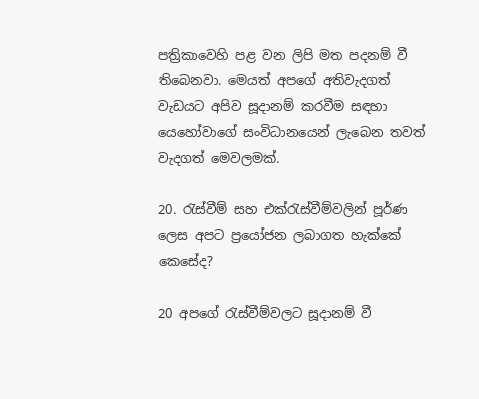පත්‍රිකාවෙහි පළ වන ලිපි මත පදනම් වී තිබෙනවා. මෙයත් අපගේ අතිවැදගත් වැඩයට අපිව සූදානම් කරවීම සඳහා යෙහෝවාගේ සංවිධානයෙන් ලැබෙන තවත් වැදගත් මෙවලමක්.

20. රැස්වීම් සහ එක්රැස්වීම්වලින් පූර්ණ ලෙස අපට ප්‍රයෝජන ලබාගත හැක්කේ කෙසේද?

20 අපගේ රැස්වීම්වලට සූදානම් වී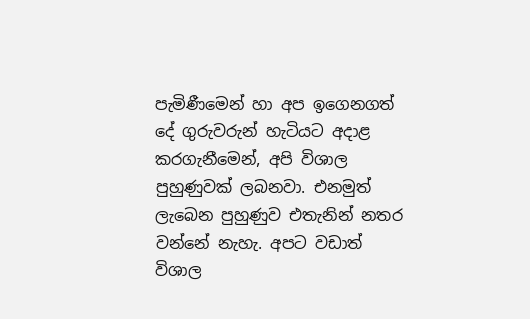පැමිණීමෙන් හා අප ඉගෙනගත් දේ ගුරුවරුන් හැටියට අදාළ කරගැනීමෙන්, අපි විශාල පුහුණුවක් ලබනවා. එනමුත් ලැබෙන පුහුණුව එතැනින් නතර වන්නේ නැහැ. අපට වඩාත් විශාල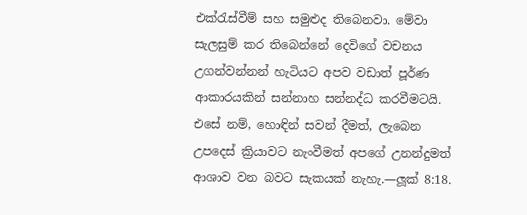එක්රැස්වීම් සහ සමුළුද තිබෙනවා. මේවා සැලසුම් කර තිබෙන්නේ දෙවිගේ වචනය උගන්වන්නන් හැටියට අපව වඩාත් පූර්ණ ආකාරයකින් සන්නාහ සන්නද්ධ කරවීමටයි. එසේ නම්, හොඳින් සවන් දීමත්, ලැබෙන උපදෙස් ක්‍රියාවට නැංවීමත් අපගේ උනන්දුමත් ආශාව වන බවට සැකයක් නැහැ.—ලූක් 8:18.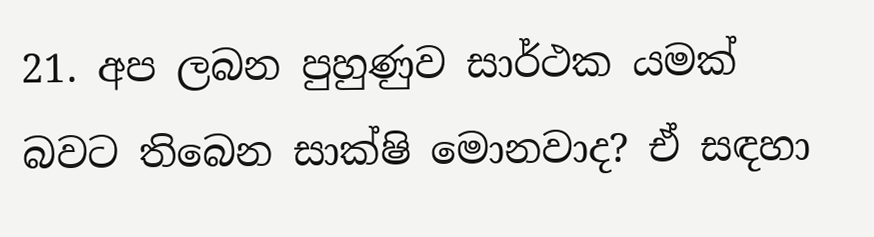21. අප ලබන පුහුණුව සාර්ථක යමක් බවට තිබෙන සාක්ෂි මොනවාද? ඒ සඳහා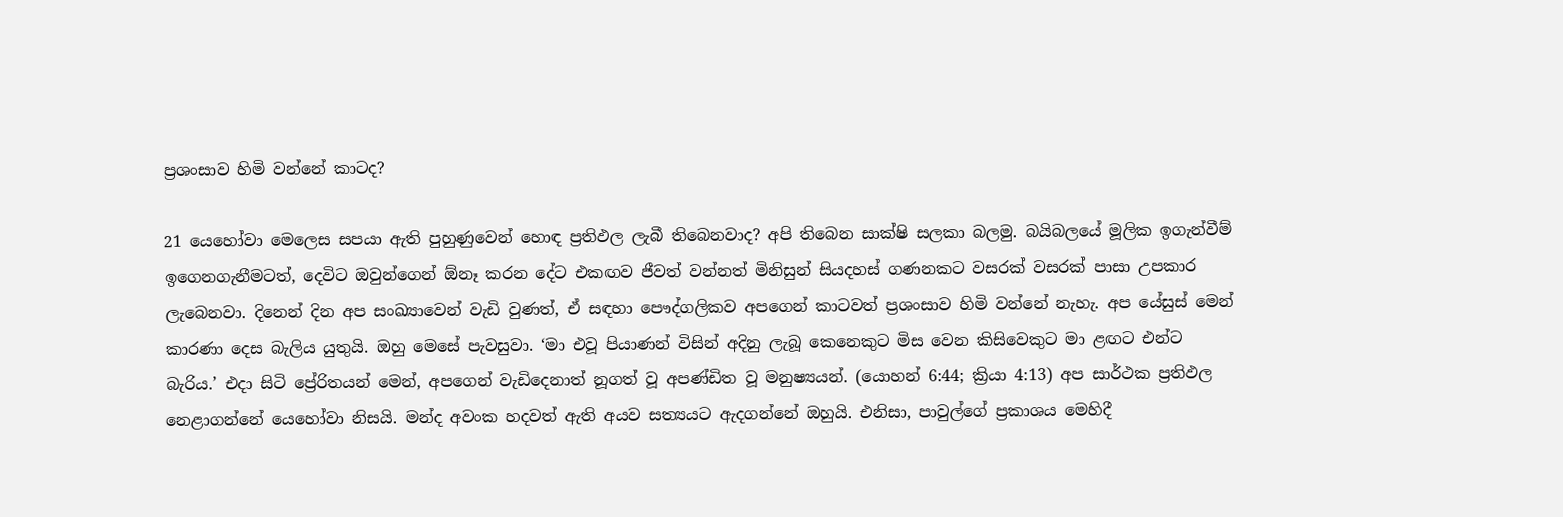ප්‍රශංසාව හිමි වන්නේ කාටද?

21 යෙහෝවා මෙලෙස සපයා ඇති පුහුණුවෙන් හොඳ ප්‍රතිඵල ලැබී තිබෙනවාද? අපි තිබෙන සාක්ෂි සලකා බලමු. බයිබලයේ මූලික ඉගැන්වීම් ඉගෙනගැනීමටත්, දෙවිට ඔවුන්ගෙන් ඕනෑ කරන දේට එකඟව ජීවත් වන්නත් මිනිසුන් සියදහස් ගණනකට වසරක් වසරක් පාසා උපකාර ලැබෙනවා. දිනෙන් දින අප සංඛ්‍යාවෙන් වැඩි වුණත්, ඒ සඳහා පෞද්ගලිකව අපගෙන් කාටවත් ප්‍රශංසාව හිමි වන්නේ නැහැ. අප යේසුස් මෙන් කාරණා දෙස බැලිය යුතුයි. ඔහු මෙසේ පැවසුවා. ‘මා එවූ පියාණන් විසින් අදිනු ලැබූ කෙනෙකුට මිස වෙන කිසිවෙකුට මා ළඟට එන්ට බැරිය.’ එදා සිටි ප්‍රේරිතයන් මෙන්, අපගෙන් වැඩිදෙනාත් නූගත් වූ අපණ්ඩිත වූ මනුෂ්‍යයන්. (යොහන් 6:44; ක්‍රියා 4:13) අප සාර්ථක ප්‍රතිඵල නෙළාගන්නේ යෙහෝවා නිසයි. මන්ද අවංක හදවත් ඇති අයව සත්‍යයට ඇදගන්නේ ඔහුයි. එනිසා, පාවුල්ගේ ප්‍රකාශය මෙහිදී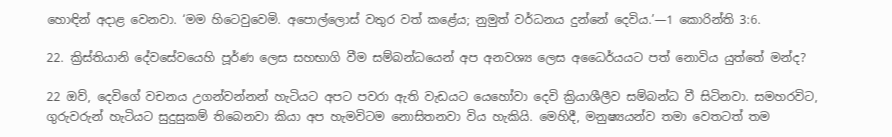හොඳින් අදාළ වෙනවා. ‘මම හිටෙවුවෙමි. අපොල්ලොස් වතුර වත් කළේය; නුමුත් වර්ධනය දුන්නේ දෙවිය.’—1 කොරින්ති 3:6.

22. ක්‍රිස්තියානි දේවසේවයෙහි පූර්ණ ලෙස සහභාගි වීම සම්බන්ධයෙන් අප අනවශ්‍ය ලෙස අධෛර්යයට පත් නොවිය යුත්තේ මන්ද?

22 ඔව්, දෙවිගේ වචනය උගන්වන්නන් හැටියට අපට පවරා ඇති වැඩයට යෙහෝවා දෙවි ක්‍රියාශීලීව සම්බන්ධ වී සිටිනවා. සමහරවිට, ගුරුවරුන් හැටියට සුදුසුකම් තිබෙනවා කියා අප හැමවිටම නොසිතනවා විය හැකියි. මෙහිදී, මනුෂ්‍යයන්ව තමා වෙතටත් තම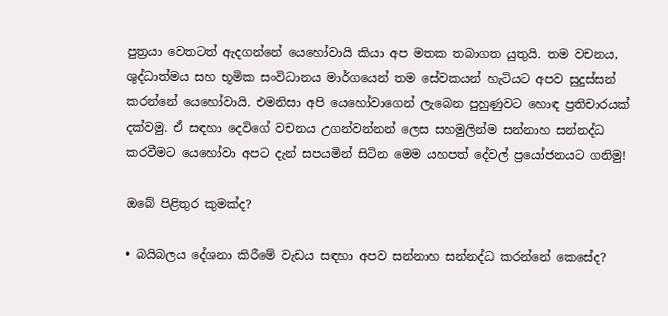පුත්‍රයා වෙතටත් ඇදගන්නේ යෙහෝවායි කියා අප මතක තබාගත යුතුයි. තම වචනය, ශුද්ධාත්මය සහ භූමික සංවිධානය මාර්ගයෙන් තම සේවකයන් හැටියට අපව සුදුස්සන් කරන්නේ යෙහෝවායි. එමනිසා අපි යෙහෝවාගෙන් ලැබෙන පුහුණුවට හොඳ ප්‍රතිචාරයක් දක්වමු. ඒ සඳහා දෙවිගේ වචනය උගන්වන්නන් ලෙස සහමුලින්ම සන්නාහ සන්නද්ධ කරවීමට යෙහෝවා අපට දැන් සපයමින් සිටින මෙම යහපත් දේවල් ප්‍රයෝජනයට ගනිමු!

ඔබේ පිළිතුර කුමක්ද?

• බයිබලය දේශනා කිරීමේ වැඩය සඳහා අපව සන්නාහ සන්නද්ධ කරන්නේ කෙසේද?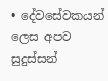• දේවසේවකයන් ලෙස අපව සුදුස්සන්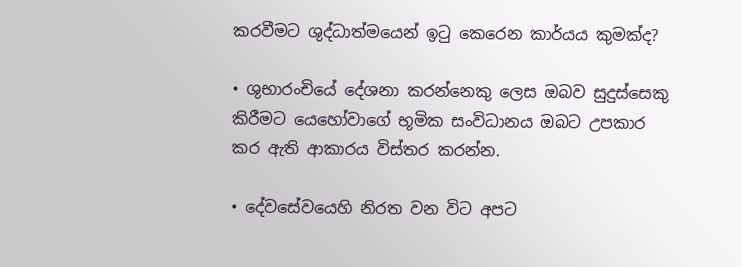කරවීමට ශුද්ධාත්මයෙන් ඉටු කෙරෙන කාර්යය කුමක්ද?

• ශුභාරංචියේ දේශනා කරන්නෙකු ලෙස ඔබව සුදුස්සෙකු කිරීමට යෙහෝවාගේ භූමික සංවිධානය ඔබට උපකාර කර ඇති ආකාරය විස්තර කරන්න.

• දේවසේවයෙහි නිරත වන විට අපට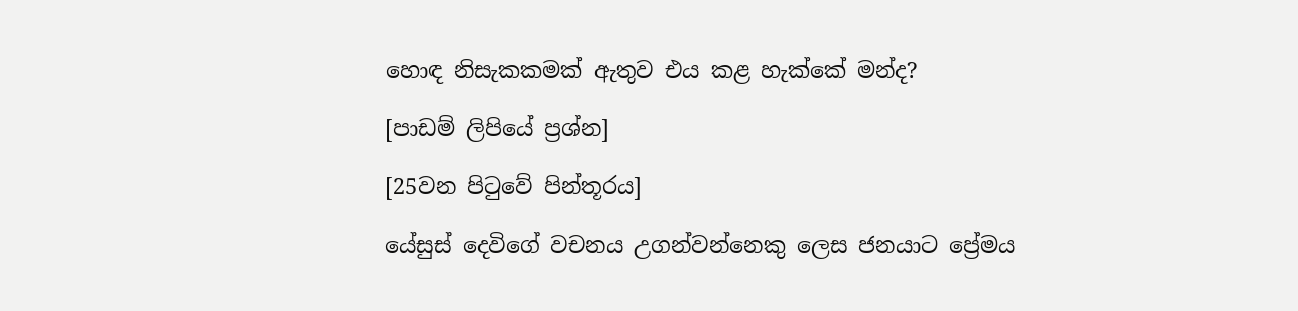හොඳ නිසැකකමක් ඇතුව එය කළ හැක්කේ මන්ද?

[පාඩම් ලිපියේ ප්‍රශ්න]

[25වන පිටුවේ පින්තූරය]

යේසුස් දෙවිගේ වචනය උගන්වන්නෙකු ලෙස ජනයාට ප්‍රේමය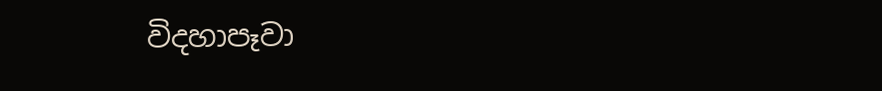විදහාපෑවා